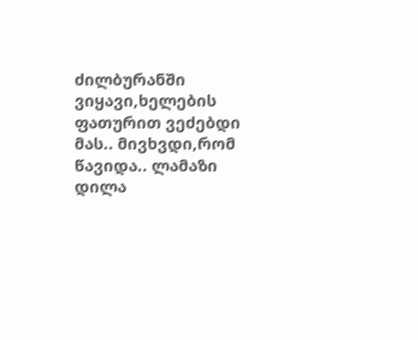ძილბურანში ვიყავი,ხელების ფათურით ვეძებდი მას.. მივხვდი,რომ წავიდა.. ლამაზი დილა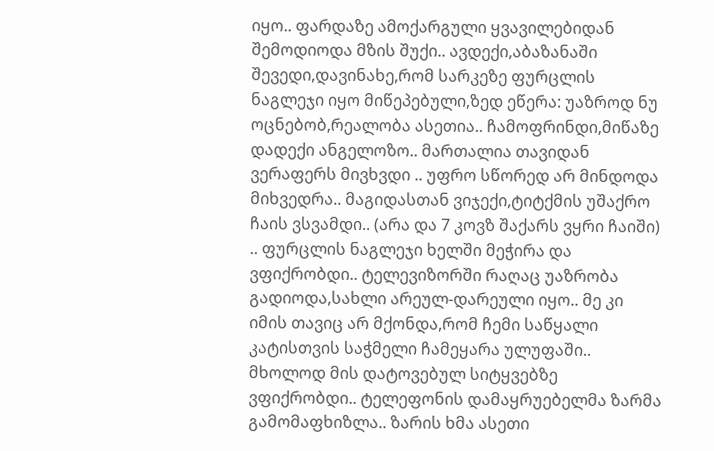იყო.. ფარდაზე ამოქარგული ყვავილებიდან შემოდიოდა მზის შუქი.. ავდექი,აბაზანაში შევედი,დავინახე,რომ სარკეზე ფურცლის ნაგლეჯი იყო მიწეპებული,ზედ ეწერა: უაზროდ ნუ ოცნებობ,რეალობა ასეთია.. ჩამოფრინდი,მიწაზე დადექი ანგელოზო.. მართალია თავიდან ვერაფერს მივხვდი .. უფრო სწორედ არ მინდოდა მიხვედრა.. მაგიდასთან ვიჯექი,ტიტქმის უშაქრო ჩაის ვსვამდი.. (არა და 7 კოვზ შაქარს ვყრი ჩაიში) .. ფურცლის ნაგლეჯი ხელში მეჭირა და ვფიქრობდი.. ტელევიზორში რაღაც უაზრობა გადიოდა,სახლი არეულ-დარეული იყო.. მე კი იმის თავიც არ მქონდა,რომ ჩემი საწყალი კატისთვის საჭმელი ჩამეყარა ულუფაში.. მხოლოდ მის დატოვებულ სიტყვებზე ვფიქრობდი.. ტელეფონის დამაყრუებელმა ზარმა გამომაფხიზლა.. ზარის ხმა ასეთი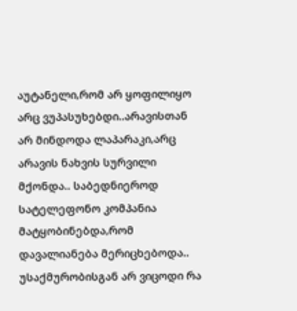აუტანელი,რომ არ ყოფილიყო არც ვუპასუხებდი..არავისთან არ მინდოდა ლაპარაკი,არც არავის ნახვის სურვილი მქონდა.. საბედნიეროდ სატელეფონო კომპანია მატყობინებდა,რომ დავალიანება მერიცხებოდა.. უსაქმურობისგან არ ვიცოდი რა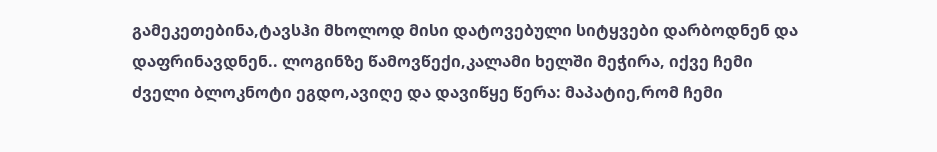გამეკეთებინა,ტავსჰი მხოლოდ მისი დატოვებული სიტყვები დარბოდნენ და დაფრინავდნენ.. ლოგინზე წამოვწექი,კალამი ხელში მეჭირა, იქვე ჩემი ძველი ბლოკნოტი ეგდო,ავიღე და დავიწყე წერა: მაპატიე,რომ ჩემი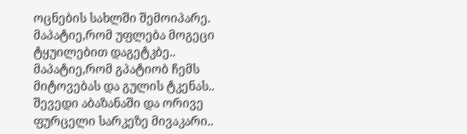ოცნების სახლში შემოიპარე. მაპატიე,რომ უფლება მოგეცი ტყუილებით დაგეტკბე.. მაპატიე,რომ გპატიობ ჩემს მიტოვებას და გულის ტკენას.. შევედი აბაზანაში და ორივე ფურცელი სარკეზე მივაკარი..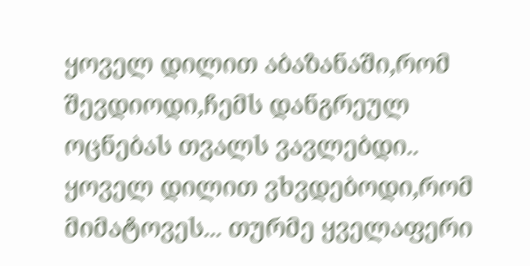ყოველ დილით აბაზანაში,რომ შევდიოდი,ჩემს დანგრეულ ოცნებას თვალს ვავლებდი.. ყოველ დილით ვხვდებოდი,რომ მიმატოვეს... თურმე ყველაფერი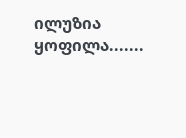ილუზია ყოფილა.......